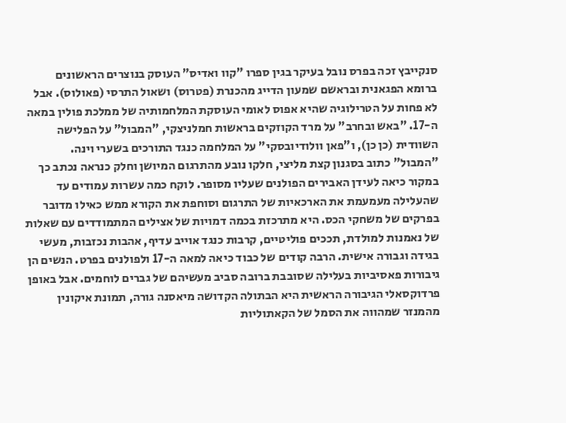סנקייבץ זכה בפרס נובל בעיקר בגין ספרו "קוו ואדיס" העוסק בנוצרים הראשונים ברומא הפגאנית ובראשם שמעון הדייג מהכנרת (פטרוס) ושאול התרסי (פאולוס). אבל לא פחות על הטרילוגיה שהיא אפוס לאומי העוסקת המלחמותיה של ממלכת פולין במאה ה-17. "באש ובחרב" על מרד הקוזקים בראשות חמלניצקי, "המבול" על הפלישה השוודית (כן כן), ו"פאן וולודיובסקי" על המלחמה כנגד התורכים בשערי וינה.
"המבול" כתוב בסגנון קצת מליצי, חלקו נובע מהתרגום המיושן וחלק כנראה נכתב כך במקור כיאה לעידן האבירים הפולנים שעליו מסופר. לוקח כמה עשרות עמודים עד שהעלילה מעמעמת את הארכאיות של התרגום וסוחפת את הקורא ממש כאילו מדובר בפרקים של משחקי הכס. היא מתרכזת בכמה דמויות של אצילים המתמודדים עם שאלות של נאמנות למולדת, תככים פוליטיים, קרבות כנגד אוייב עדיף, אהבות נכזבות, מעשי בגידה וגבורה אישית. הרבה קודים של כבוד כיאה למאה ה-17 ולפולנים בפרט. הנשים הן גיבורות פאסיביות בעלילה שסובבת ברובה סביב מעשיהם של גברים לוחמים. אבל באופן פרדוקסאלי הגיבורה הראשית היא הבתולה הקדושה מיאסנה גורה, תמונת איקונין מהמנזר שמהווה את הסמל של הקאתוליות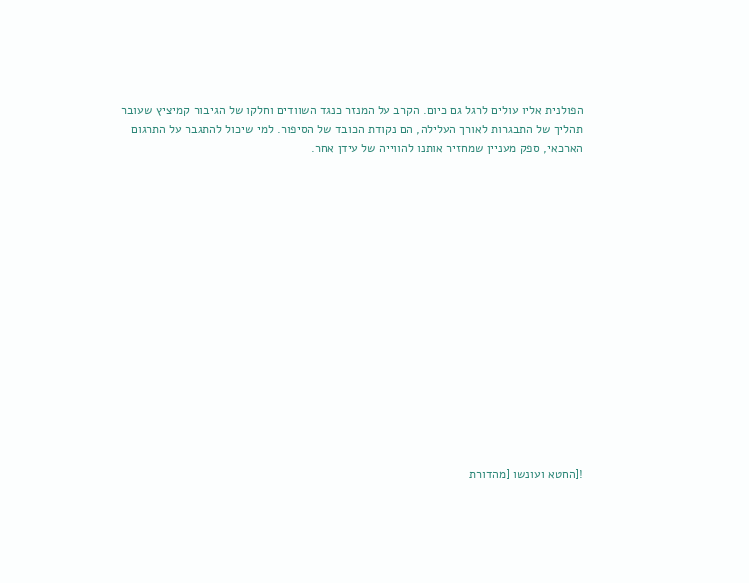הפולנית אליו עולים לרגל גם כיום. הקרב על המנזר כנגד השוודים וחלקו של הגיבור קמיציץ שעובר תהליך של התבגרות לאורך העלילה, הם נקודת הכובד של הסיפור. למי שיכול להתגבר על התרגום הארכאי, ספק מעניין שמחזיר אותנו להווייה של עידן אחר.
















![החטא ועונשו [מהדורת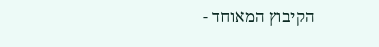הקיבוץ המאוחד -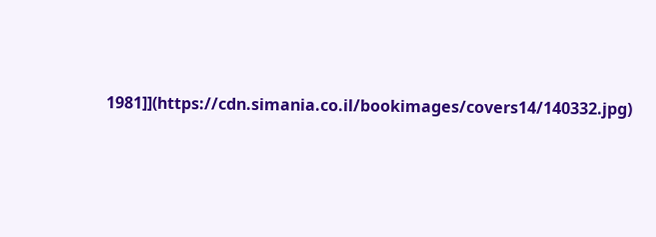1981]](https://cdn.simania.co.il/bookimages/covers14/140332.jpg)